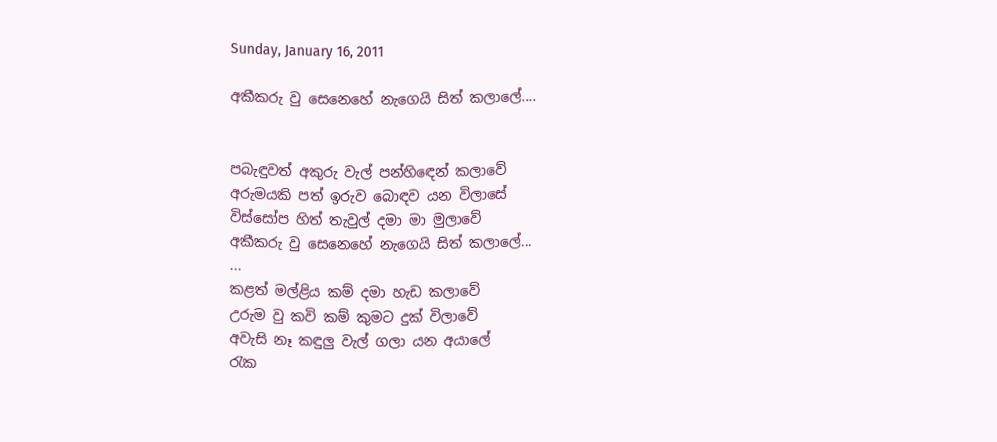Sunday, January 16, 2011

අකීකරු වු සෙනෙහේ නැගෙයි සිත් කලාලේ....


පබැඳුවත් අකුරු වැල් පන්හිඳෙන් කලාවේ
අරුමයකි පත් ඉරුව බොඳව යන විලාසේ
විස්සෝප හිත් තැවුල් දමා මා මුලාවේ
අකීකරු වු සෙනෙහේ නැගෙයි සිත් කලාලේ...
...
කළත් මල්ළිය කම් දමා හැඩ කලාවේ
උරුම වු කවි කම් කුමට දුක් විලාවේ
අවැසි නෑ කඳුලු වැල් ගලා යන අයාලේ
රැක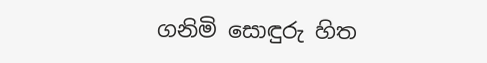ගනිමි සොඳුරු හිත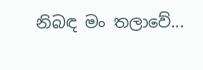නිබඳ මං තලාවේ...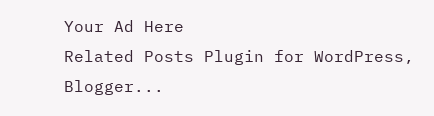Your Ad Here
Related Posts Plugin for WordPress, Blogger...